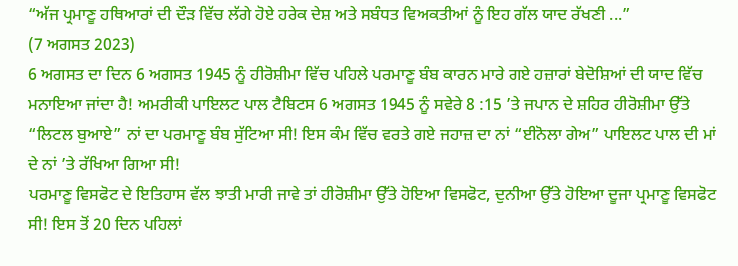“ਅੱਜ ਪ੍ਰਮਾਣੂ ਹਥਿਆਰਾਂ ਦੀ ਦੌੜ ਵਿੱਚ ਲੱਗੇ ਹੋਏ ਹਰੇਕ ਦੇਸ਼ ਅਤੇ ਸਬੰਧਤ ਵਿਅਕਤੀਆਂ ਨੂੰ ਇਹ ਗੱਲ ਯਾਦ ਰੱਖਣੀ ...”
(7 ਅਗਸਤ 2023)
6 ਅਗਸਤ ਦਾ ਦਿਨ 6 ਅਗਸਤ 1945 ਨੂੰ ਹੀਰੋਸ਼ੀਮਾ ਵਿੱਚ ਪਹਿਲੇ ਪਰਮਾਣੂ ਬੰਬ ਕਾਰਨ ਮਾਰੇ ਗਏ ਹਜ਼ਾਰਾਂ ਬੇਦੋਸ਼ਿਆਂ ਦੀ ਯਾਦ ਵਿੱਚ ਮਨਾਇਆ ਜਾਂਦਾ ਹੈ! ਅਮਰੀਕੀ ਪਾਇਲਟ ਪਾਲ ਟੈਬਿਟਸ 6 ਅਗਸਤ 1945 ਨੂੰ ਸਵੇਰੇ 8 :15 ’ਤੇ ਜਪਾਨ ਦੇ ਸ਼ਹਿਰ ਹੀਰੋਸ਼ੀਮਾ ਉੱਤੇ “ਲਿਟਲ ਬੁਆਏ” ਨਾਂ ਦਾ ਪਰਮਾਣੂ ਬੰਬ ਸੁੱਟਿਆ ਸੀ! ਇਸ ਕੰਮ ਵਿੱਚ ਵਰਤੇ ਗਏ ਜਹਾਜ਼ ਦਾ ਨਾਂ “ਈਨੋਲਾ ਗੇਅ” ਪਾਇਲਟ ਪਾਲ ਦੀ ਮਾਂ ਦੇ ਨਾਂ ’ਤੇ ਰੱਖਿਆ ਗਿਆ ਸੀ!
ਪਰਮਾਣੂ ਵਿਸਫੋਟ ਦੇ ਇਤਿਹਾਸ ਵੱਲ ਝਾਤੀ ਮਾਰੀ ਜਾਵੇ ਤਾਂ ਹੀਰੋਸ਼ੀਮਾ ਉੱਤੇ ਹੋਇਆ ਵਿਸਫੋਟ, ਦੁਨੀਆ ਉੱਤੇ ਹੋਇਆ ਦੂਜਾ ਪ੍ਰਮਾਣੂ ਵਿਸਫੋਟ ਸੀ! ਇਸ ਤੋਂ 20 ਦਿਨ ਪਹਿਲਾਂ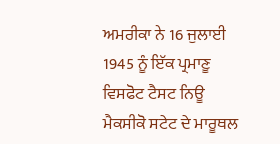ਅਮਰੀਕਾ ਨੇ 16 ਜੁਲਾਈ 1945 ਨੂੰ ਇੱਕ ਪ੍ਰਮਾਣੂ ਵਿਸਫੋਟ ਟੈਸਟ ਨਿਊ ਮੈਕਸੀਕੋ ਸਟੇਟ ਦੇ ਮਾਰੂਥਲ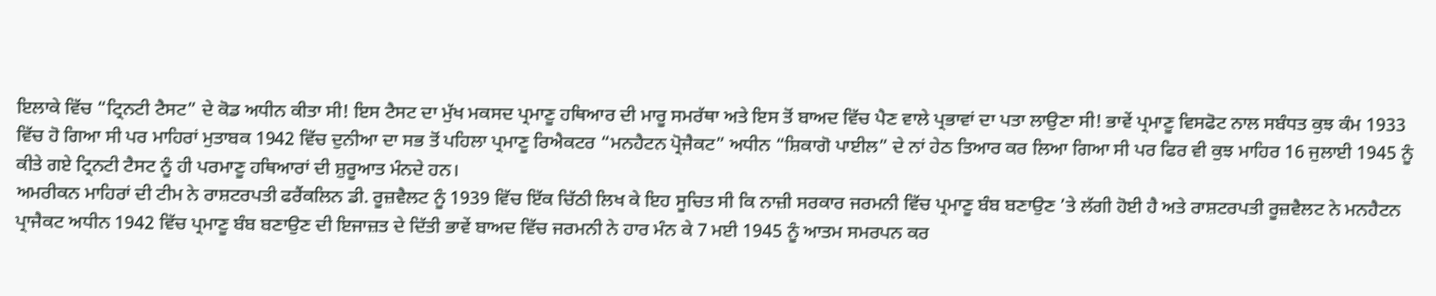ਇਲਾਕੇ ਵਿੱਚ “ਟ੍ਰਿਨਟੀ ਟੈਸਟ” ਦੇ ਕੋਡ ਅਧੀਨ ਕੀਤਾ ਸੀ! ਇਸ ਟੈਸਟ ਦਾ ਮੁੱਖ ਮਕਸਦ ਪ੍ਰਮਾਣੂ ਹਥਿਆਰ ਦੀ ਮਾਰੂ ਸਮਰੱਥਾ ਅਤੇ ਇਸ ਤੋਂ ਬਾਅਦ ਵਿੱਚ ਪੈਣ ਵਾਲੇ ਪ੍ਰਭਾਵਾਂ ਦਾ ਪਤਾ ਲਾਉਣਾ ਸੀ! ਭਾਵੇਂ ਪ੍ਰਮਾਣੂ ਵਿਸਫੋਟ ਨਾਲ ਸਬੰਧਤ ਕੁਝ ਕੰਮ 1933 ਵਿੱਚ ਹੋ ਗਿਆ ਸੀ ਪਰ ਮਾਹਿਰਾਂ ਮੁਤਾਬਕ 1942 ਵਿੱਚ ਦੁਨੀਆ ਦਾ ਸਭ ਤੋਂ ਪਹਿਲਾ ਪ੍ਰਮਾਣੂ ਰਿਐਕਟਰ “ਮਨਹੈਟਨ ਪ੍ਰੋਜੈਕਟ” ਅਧੀਨ “ਸ਼ਿਕਾਗੋ ਪਾਈਲ” ਦੇ ਨਾਂ ਹੇਠ ਤਿਆਰ ਕਰ ਲਿਆ ਗਿਆ ਸੀ ਪਰ ਫਿਰ ਵੀ ਕੁਝ ਮਾਹਿਰ 16 ਜੁਲਾਈ 1945 ਨੂੰ ਕੀਤੇ ਗਏ ਟ੍ਰਿਨਟੀ ਟੈਸਟ ਨੂੰ ਹੀ ਪਰਮਾਣੂ ਹਥਿਆਰਾਂ ਦੀ ਸ਼ੁਰੂਆਤ ਮੰਨਦੇ ਹਨ।
ਅਮਰੀਕਨ ਮਾਹਿਰਾਂ ਦੀ ਟੀਮ ਨੇ ਰਾਸ਼ਟਰਪਤੀ ਫਰੈਂਕਲਿਨ ਡੀ. ਰੂਜ਼ਵੈਲਟ ਨੂੰ 1939 ਵਿੱਚ ਇੱਕ ਚਿੱਠੀ ਲਿਖ ਕੇ ਇਹ ਸੂਚਿਤ ਸੀ ਕਿ ਨਾਜ਼ੀ ਸਰਕਾਰ ਜਰਮਨੀ ਵਿੱਚ ਪ੍ਰਮਾਣੂ ਬੰਬ ਬਣਾਉਣ ’ਤੇ ਲੱਗੀ ਹੋਈ ਹੈ ਅਤੇ ਰਾਸ਼ਟਰਪਤੀ ਰੂਜ਼ਵੈਲਟ ਨੇ ਮਨਹੈਟਨ ਪ੍ਰਾਜੈਕਟ ਅਧੀਨ 1942 ਵਿੱਚ ਪ੍ਰਮਾਣੂ ਬੰਬ ਬਣਾਉਣ ਦੀ ਇਜਾਜ਼ਤ ਦੇ ਦਿੱਤੀ ਭਾਵੇਂ ਬਾਅਦ ਵਿੱਚ ਜਰਮਨੀ ਨੇ ਹਾਰ ਮੰਨ ਕੇ 7 ਮਈ 1945 ਨੂੰ ਆਤਮ ਸਮਰਪਨ ਕਰ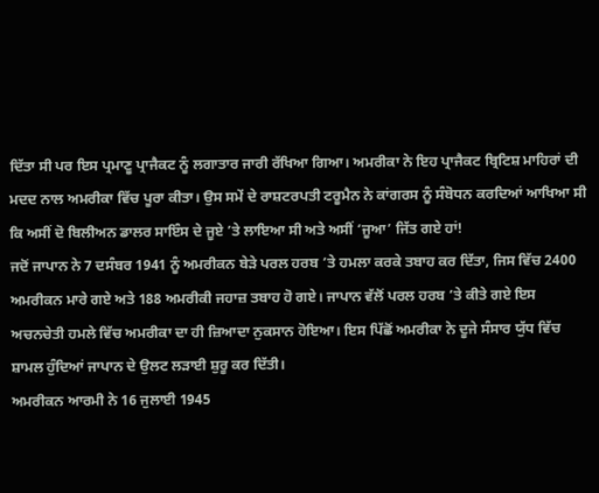ਦਿੱਤਾ ਸੀ ਪਰ ਇਸ ਪ੍ਰਮਾਣੂ ਪ੍ਰਾਜੈਕਟ ਨੂੰ ਲਗਾਤਾਰ ਜਾਰੀ ਰੱਖਿਆ ਗਿਆ। ਅਮਰੀਕਾ ਨੇ ਇਹ ਪ੍ਰਾਜੈਕਟ ਬ੍ਰਿਟਿਸ਼ ਮਾਹਿਰਾਂ ਦੀ ਮਦਦ ਨਾਲ ਅਮਰੀਕਾ ਵਿੱਚ ਪੂਰਾ ਕੀਤਾ। ਉਸ ਸਮੇਂ ਦੇ ਰਾਸ਼ਟਰਪਤੀ ਟਰੂਮੈਨ ਨੇ ਕਾਂਗਰਸ ਨੂੰ ਸੰਬੋਧਨ ਕਰਦਿਆਂ ਆਖਿਆ ਸੀ ਕਿ ਅਸੀਂ ਦੋ ਬਿਲੀਅਨ ਡਾਲਰ ਸਾਇੰਸ ਦੇ ਜੂਏ ’ਤੇ ਲਾਇਆ ਸੀ ਅਤੇ ਅਸੀਂ ‘ਜੂਆ’ ਜਿੱਤ ਗਏ ਹਾਂ!
ਜਦੋਂ ਜਾਪਾਨ ਨੇ 7 ਦਸੰਬਰ 1941 ਨੂੰ ਅਮਰੀਕਨ ਬੇੜੇ ਪਰਲ ਹਰਬ ’ਤੇ ਹਮਲਾ ਕਰਕੇ ਤਬਾਹ ਕਰ ਦਿੱਤਾ, ਜਿਸ ਵਿੱਚ 2400 ਅਮਰੀਕਨ ਮਾਰੇ ਗਏ ਅਤੇ 188 ਅਮਰੀਕੀ ਜਹਾਜ਼ ਤਬਾਹ ਹੋ ਗਏ। ਜਾਪਾਨ ਵੱਲੋਂ ਪਰਲ ਹਰਬ ’ਤੇ ਕੀਤੇ ਗਏ ਇਸ ਅਚਨਚੇਤੀ ਹਮਲੇ ਵਿੱਚ ਅਮਰੀਕਾ ਦਾ ਹੀ ਜ਼ਿਆਦਾ ਨੁਕਸਾਨ ਹੋਇਆ। ਇਸ ਪਿੱਛੋਂ ਅਮਰੀਕਾ ਨੇ ਦੂਜੇ ਸੰਸਾਰ ਯੁੱਧ ਵਿੱਚ ਸ਼ਾਮਲ ਹੁੰਦਿਆਂ ਜਾਪਾਨ ਦੇ ਉਲਟ ਲੜਾਈ ਸ਼ੁਰੂ ਕਰ ਦਿੱਤੀ।
ਅਮਰੀਕਨ ਆਰਮੀ ਨੇ 16 ਜੁਲਾਈ 1945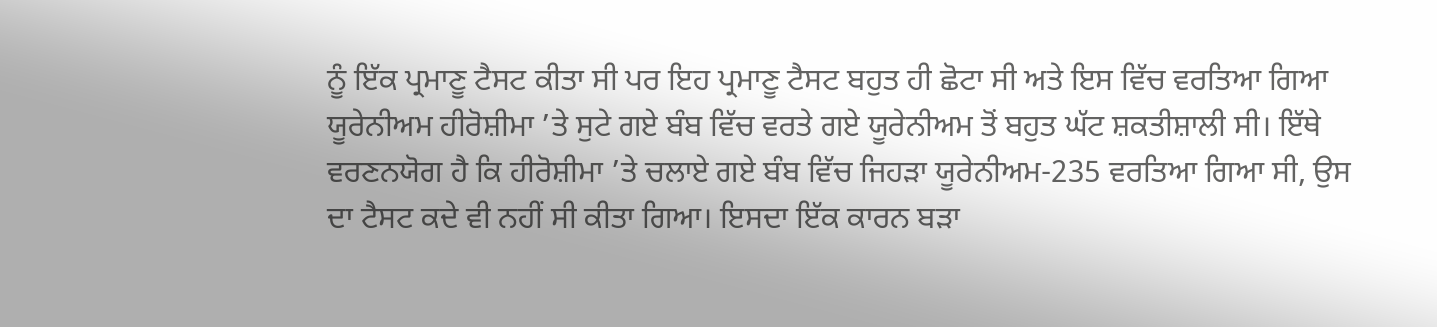ਨੂੰ ਇੱਕ ਪ੍ਰਮਾਣੂ ਟੈਸਟ ਕੀਤਾ ਸੀ ਪਰ ਇਹ ਪ੍ਰਮਾਣੂ ਟੈਸਟ ਬਹੁਤ ਹੀ ਛੋਟਾ ਸੀ ਅਤੇ ਇਸ ਵਿੱਚ ਵਰਤਿਆ ਗਿਆ ਯੂਰੇਨੀਅਮ ਹੀਰੋਸ਼ੀਮਾ ’ਤੇ ਸੁਟੇ ਗਏ ਬੰਬ ਵਿੱਚ ਵਰਤੇ ਗਏ ਯੂਰੇਨੀਅਮ ਤੋਂ ਬਹੁਤ ਘੱਟ ਸ਼ਕਤੀਸ਼ਾਲੀ ਸੀ। ਇੱਥੇ ਵਰਣਨਯੋਗ ਹੈ ਕਿ ਹੀਰੋਸ਼ੀਮਾ ’ਤੇ ਚਲਾਏ ਗਏ ਬੰਬ ਵਿੱਚ ਜਿਹੜਾ ਯੂਰੇਨੀਅਮ-235 ਵਰਤਿਆ ਗਿਆ ਸੀ, ਉਸ ਦਾ ਟੈਸਟ ਕਦੇ ਵੀ ਨਹੀਂ ਸੀ ਕੀਤਾ ਗਿਆ। ਇਸਦਾ ਇੱਕ ਕਾਰਨ ਬੜਾ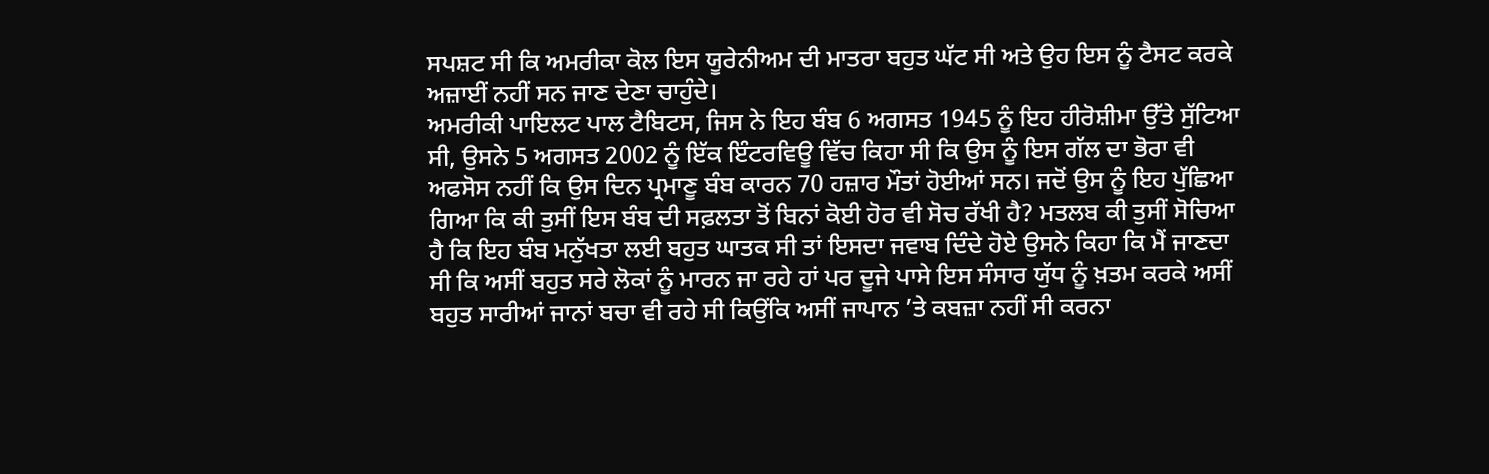ਸਪਸ਼ਟ ਸੀ ਕਿ ਅਮਰੀਕਾ ਕੋਲ ਇਸ ਯੂਰੇਨੀਅਮ ਦੀ ਮਾਤਰਾ ਬਹੁਤ ਘੱਟ ਸੀ ਅਤੇ ਉਹ ਇਸ ਨੂੰ ਟੈਸਟ ਕਰਕੇ ਅਜ਼ਾਈਂ ਨਹੀਂ ਸਨ ਜਾਣ ਦੇਣਾ ਚਾਹੁੰਦੇ।
ਅਮਰੀਕੀ ਪਾਇਲਟ ਪਾਲ ਟੈਬਿਟਸ, ਜਿਸ ਨੇ ਇਹ ਬੰਬ 6 ਅਗਸਤ 1945 ਨੂੰ ਇਹ ਹੀਰੋਸ਼ੀਮਾ ਉੱਤੇ ਸੁੱਟਿਆ ਸੀ, ਉਸਨੇ 5 ਅਗਸਤ 2002 ਨੂੰ ਇੱਕ ਇੰਟਰਵਿਊ ਵਿੱਚ ਕਿਹਾ ਸੀ ਕਿ ਉਸ ਨੂੰ ਇਸ ਗੱਲ ਦਾ ਭੋਰਾ ਵੀ ਅਫਸੋਸ ਨਹੀਂ ਕਿ ਉਸ ਦਿਨ ਪ੍ਰਮਾਣੂ ਬੰਬ ਕਾਰਨ 70 ਹਜ਼ਾਰ ਮੌਤਾਂ ਹੋਈਆਂ ਸਨ। ਜਦੋਂ ਉਸ ਨੂੰ ਇਹ ਪੁੱਛਿਆ ਗਿਆ ਕਿ ਕੀ ਤੁਸੀਂ ਇਸ ਬੰਬ ਦੀ ਸਫ਼ਲਤਾ ਤੋਂ ਬਿਨਾਂ ਕੋਈ ਹੋਰ ਵੀ ਸੋਚ ਰੱਖੀ ਹੈ? ਮਤਲਬ ਕੀ ਤੁਸੀਂ ਸੋਚਿਆ ਹੈ ਕਿ ਇਹ ਬੰਬ ਮਨੁੱਖਤਾ ਲਈ ਬਹੁਤ ਘਾਤਕ ਸੀ ਤਾਂ ਇਸਦਾ ਜਵਾਬ ਦਿੰਦੇ ਹੋਏ ਉਸਨੇ ਕਿਹਾ ਕਿ ਮੈਂ ਜਾਣਦਾ ਸੀ ਕਿ ਅਸੀਂ ਬਹੁਤ ਸਰੇ ਲੋਕਾਂ ਨੂੰ ਮਾਰਨ ਜਾ ਰਹੇ ਹਾਂ ਪਰ ਦੂਜੇ ਪਾਸੇ ਇਸ ਸੰਸਾਰ ਯੁੱਧ ਨੂੰ ਖ਼ਤਮ ਕਰਕੇ ਅਸੀਂ ਬਹੁਤ ਸਾਰੀਆਂ ਜਾਨਾਂ ਬਚਾ ਵੀ ਰਹੇ ਸੀ ਕਿਉਂਕਿ ਅਸੀਂ ਜਾਪਾਨ ’ਤੇ ਕਬਜ਼ਾ ਨਹੀਂ ਸੀ ਕਰਨਾ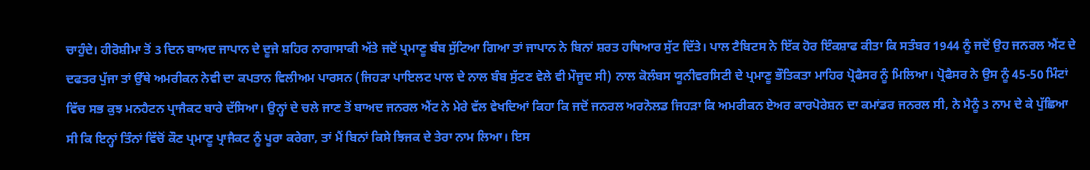ਚਾਹੁੰਦੇ। ਹੀਰੋਸ਼ੀਮਾ ਤੋਂ 3 ਦਿਨ ਬਾਅਦ ਜਾਪਾਨ ਦੇ ਦੂਜੇ ਸ਼ਹਿਰ ਨਾਗਾਸਾਕੀ ਅੱਤੇ ਜਦੋਂ ਪ੍ਰਮਾਣੂ ਬੰਬ ਸੁੱਟਿਆ ਗਿਆ ਤਾਂ ਜਾਪਾਨ ਨੇ ਬਿਨਾਂ ਸ਼ਰਤ ਹਥਿਆਰ ਸੁੱਟ ਦਿੱਤੇ। ਪਾਲ ਟੈਬਿਟਸ ਨੇ ਇੱਕ ਹੋਰ ਇੰਕਸ਼ਾਫ ਕੀਤਾ ਕਿ ਸਤੰਬਰ 1944 ਨੂੰ ਜਦੋਂ ਉਹ ਜਨਰਲ ਐਂਟ ਦੇ ਦਫਤਰ ਪੁੱਜਾ ਤਾਂ ਉੱਥੇ ਅਮਰੀਕਨ ਨੇਵੀ ਦਾ ਕਪਤਾਨ ਵਿਲੀਅਮ ਪਾਰਸਨ (ਜਿਹੜਾ ਪਾਇਲਟ ਪਾਲ ਦੇ ਨਾਲ ਬੰਬ ਸੁੱਟਣ ਵੇਲੇ ਵੀ ਮੌਜੂਦ ਸੀ) ਨਾਲ ਕੋਲੰਬਸ ਯੂਨੀਵਰਸਿਟੀ ਦੇ ਪ੍ਰਮਾਣੂ ਭੌਤਿਕਤਾ ਮਾਹਿਰ ਪ੍ਰੋਫੈਸਰ ਨੂੰ ਮਿਲਿਆ। ਪ੍ਰੋਫੈਸਰ ਨੇ ਉਸ ਨੂੰ 45-50 ਮਿੰਟਾਂ ਵਿੱਚ ਸਭ ਕੁਝ ਮਨਹੈਟਨ ਪ੍ਰਾਜੈਕਟ ਬਾਰੇ ਦੱਸਿਆ। ਉਨ੍ਹਾਂ ਦੇ ਚਲੇ ਜਾਣ ਤੋਂ ਬਾਅਦ ਜਨਰਲ ਐਂਟ ਨੇ ਮੇਰੇ ਵੱਲ ਵੇਖਦਿਆਂ ਕਿਹਾ ਕਿ ਜਦੋਂ ਜਨਰਲ ਅਰਨੋਲਡ ਜਿਹੜਾ ਕਿ ਅਮਰੀਕਨ ਏਅਰ ਕਾਰਪੋਰੇਸ਼ਨ ਦਾ ਕਮਾਂਡਰ ਜਨਰਲ ਸੀ, ਨੇ ਮੈਨੂੰ 3 ਨਾਮ ਦੇ ਕੇ ਪੁੱਛਿਆ ਸੀ ਕਿ ਇਨ੍ਹਾਂ ਤਿੰਨਾਂ ਵਿੱਚੋਂ ਕੌਣ ਪ੍ਰਮਾਣੂ ਪ੍ਰਾਜੈਕਟ ਨੂੰ ਪੂਰਾ ਕਰੇਗਾ, ਤਾਂ ਮੈਂ ਬਿਨਾਂ ਕਿਸੇ ਝਿਜਕ ਦੇ ਤੇਰਾ ਨਾਮ ਲਿਆ। ਇਸ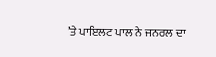’ਤੇ ਪਾਇਲਟ ਪਾਲ ਨੇ ਜਨਰਲ ਦਾ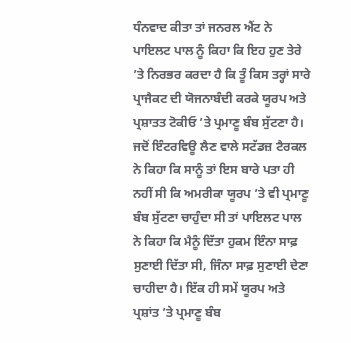ਧੰਨਵਾਦ ਕੀਤਾ ਤਾਂ ਜਨਰਲ ਐਂਟ ਨੇ ਪਾਇਲਟ ਪਾਲ ਨੂੰ ਕਿਹਾ ਕਿ ਇਹ ਹੁਣ ਤੇਰੇ ’ਤੇ ਨਿਰਭਰ ਕਰਦਾ ਹੈ ਕਿ ਤੂੰ ਕਿਸ ਤਰ੍ਹਾਂ ਸਾਰੇ ਪ੍ਰਾਜੈਕਟ ਦੀ ਯੋਜਨਾਬੰਦੀ ਕਰਕੇ ਯੂਰਪ ਅਤੇ ਪ੍ਰਸ਼ਾਤਤ ਟੋਕੀਓ ’ਤੇ ਪ੍ਰਮਾਣੂ ਬੰਬ ਸੁੱਟਣਾ ਹੈ।
ਜਦੋਂ ਇੰਟਰਵਿਊ ਲੈਣ ਵਾਲੇ ਸਟੱਡਜ਼ ਟੈਰਕਲ ਨੇ ਕਿਹਾ ਕਿ ਸਾਨੂੰ ਤਾਂ ਇਸ ਬਾਰੇ ਪਤਾ ਹੀ ਨਹੀਂ ਸੀ ਕਿ ਅਮਰੀਕਾ ਯੂਰਪ ’ਤੇ ਵੀ ਪ੍ਰਮਾਣੂ ਬੰਬ ਸੁੱਟਣਾ ਚਾਹੁੰਦਾ ਸੀ ਤਾਂ ਪਾਇਲਟ ਪਾਲ ਨੇ ਕਿਹਾ ਕਿ ਮੈਨੂੰ ਦਿੱਤਾ ਹੁਕਮ ਇੰਨਾ ਸਾਫ਼ ਸੁਣਾਈ ਦਿੱਤਾ ਸੀ, ਜਿੰਨਾ ਸਾਫ਼ ਸੁਣਾਈ ਦੇਣਾ ਚਾਹੀਦਾ ਹੈ। ਇੱਕ ਹੀ ਸਮੇਂ ਯੂਰਪ ਅਤੇ ਪ੍ਰਸ਼ਾਂਤ ’ਤੇ ਪ੍ਰਮਾਣੂ ਬੰਬ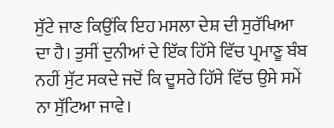ਸੁੱਟੇ ਜਾਣ ਕਿਉਂਕਿ ਇਹ ਮਸਲਾ ਦੇਸ਼ ਦੀ ਸੁਰੱਖਿਆ ਦਾ ਹੈ। ਤੁਸੀਂ ਦੁਨੀਆਂ ਦੇ ਇੱਕ ਹਿੱਸੇ ਵਿੱਚ ਪ੍ਰਮਾਣੂ ਬੰਬ ਨਹੀਂ ਸੁੱਟ ਸਕਦੇ ਜਦੋਂ ਕਿ ਦੂਸਰੇ ਹਿੱਸੇ ਵਿੱਚ ਉਸੇ ਸਮੇਂ ਨਾ ਸੁੱਟਿਆ ਜਾਵੇ।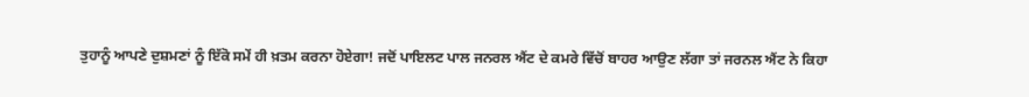ਤੁਹਾਨੂੰ ਆਪਣੇ ਦੁਸ਼ਮਣਾਂ ਨੂੰ ਇੱਕੋ ਸਮੇਂ ਹੀ ਖ਼ਤਮ ਕਰਨਾ ਹੋਏਗਾ! ਜਦੋਂ ਪਾਇਲਟ ਪਾਲ ਜਨਰਲ ਐਂਟ ਦੇ ਕਮਰੇ ਵਿੱਚੋਂ ਬਾਹਰ ਆਉਣ ਲੱਗਾ ਤਾਂ ਜਰਨਲ ਐਂਟ ਨੇ ਕਿਹਾ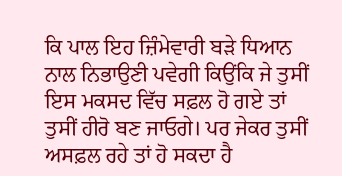ਕਿ ਪਾਲ ਇਹ ਜ਼ਿੰਮੇਵਾਰੀ ਬੜੇ ਧਿਆਨ ਨਾਲ ਨਿਭਾਉਣੀ ਪਵੇਗੀ ਕਿਉਂਕਿ ਜੇ ਤੁਸੀਂ ਇਸ ਮਕਸਦ ਵਿੱਚ ਸਫ਼ਲ ਹੋ ਗਏ ਤਾਂ ਤੁਸੀਂ ਹੀਰੋ ਬਣ ਜਾਓਗੇ। ਪਰ ਜੇਕਰ ਤੁਸੀਂ ਅਸਫ਼ਲ ਰਹੇ ਤਾਂ ਹੋ ਸਕਦਾ ਹੈ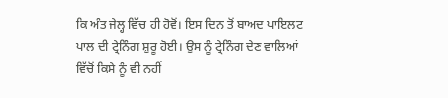ਕਿ ਅੰਤ ਜੇਲ੍ਹ ਵਿੱਚ ਹੀ ਹੋਵੋਂ। ਇਸ ਦਿਨ ਤੋਂ ਬਾਅਦ ਪਾਇਲਟ ਪਾਲ ਦੀ ਟ੍ਰੇਨਿੰਗ ਸ਼ੁਰੂ ਹੋਈ। ਉਸ ਨੂੰ ਟ੍ਰੇਨਿੰਗ ਦੇਣ ਵਾਲਿਆਂ ਵਿੱਚੋਂ ਕਿਸੇ ਨੂੰ ਵੀ ਨਹੀਂ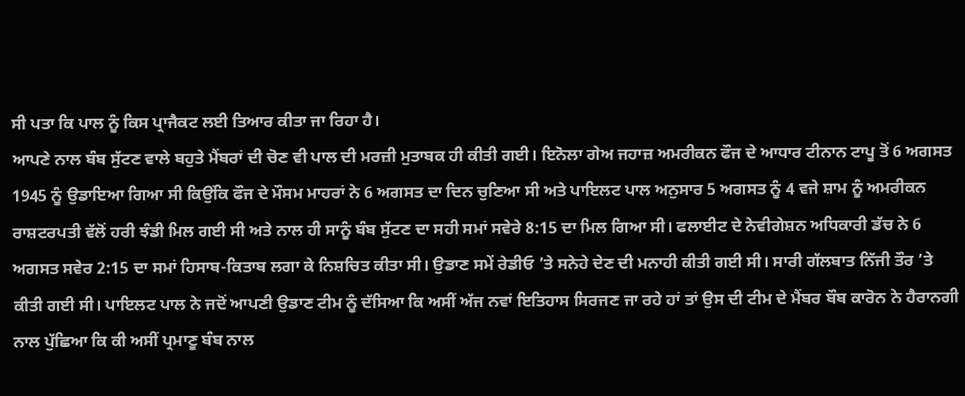ਸੀ ਪਤਾ ਕਿ ਪਾਲ ਨੂੰ ਕਿਸ ਪ੍ਰਾਜੈਕਟ ਲਈ ਤਿਆਰ ਕੀਤਾ ਜਾ ਰਿਹਾ ਹੈ।
ਆਪਣੇ ਨਾਲ ਬੰਬ ਸੁੱਟਣ ਵਾਲੇ ਬਹੁਤੇ ਮੈਂਬਰਾਂ ਦੀ ਚੋਣ ਵੀ ਪਾਲ ਦੀ ਮਰਜ਼ੀ ਮੁਤਾਬਕ ਹੀ ਕੀਤੀ ਗਈ। ਇਨੋਲਾ ਗੇਅ ਜਹਾਜ਼ ਅਮਰੀਕਨ ਫੌਜ ਦੇ ਆਧਾਰ ਟੀਨਾਨ ਟਾਪੂ ਤੋਂ 6 ਅਗਸਤ 1945 ਨੂੰ ਉਡਾਇਆ ਗਿਆ ਸੀ ਕਿਉਂਕਿ ਫੌਜ ਦੇ ਮੌਸਮ ਮਾਹਰਾਂ ਨੇ 6 ਅਗਸਤ ਦਾ ਦਿਨ ਚੁਣਿਆ ਸੀ ਅਤੇ ਪਾਇਲਟ ਪਾਲ ਅਨੁਸਾਰ 5 ਅਗਸਤ ਨੂੰ 4 ਵਜੇ ਸ਼ਾਮ ਨੂੰ ਅਮਰੀਕਨ ਰਾਸ਼ਟਰਪਤੀ ਵੱਲੋਂ ਹਰੀ ਝੰਡੀ ਮਿਲ ਗਈ ਸੀ ਅਤੇ ਨਾਲ ਹੀ ਸਾਨੂੰ ਬੰਬ ਸੁੱਟਣ ਦਾ ਸਹੀ ਸਮਾਂ ਸਵੇਰੇ 8:15 ਦਾ ਮਿਲ ਗਿਆ ਸੀ। ਫਲਾਈਟ ਦੇ ਨੇਵੀਗੇਸ਼ਨ ਅਧਿਕਾਰੀ ਡੱਚ ਨੇ 6 ਅਗਸਤ ਸਵੇਰ 2:15 ਦਾ ਸਮਾਂ ਹਿਸਾਬ-ਕਿਤਾਬ ਲਗਾ ਕੇ ਨਿਸ਼ਚਿਤ ਕੀਤਾ ਸੀ। ਉਡਾਣ ਸਮੇਂ ਰੇਡੀਓ ’ਤੇ ਸਨੇਹੇ ਦੇਣ ਦੀ ਮਨਾਹੀ ਕੀਤੀ ਗਈ ਸੀ। ਸਾਰੀ ਗੱਲਬਾਤ ਨਿੱਜੀ ਤੌਰ ’ਤੇ ਕੀਤੀ ਗਈ ਸੀ। ਪਾਇਲਟ ਪਾਲ ਨੇ ਜਦੋਂ ਆਪਣੀ ਉਡਾਣ ਟੀਮ ਨੂੰ ਦੱਸਿਆ ਕਿ ਅਸੀਂ ਅੱਜ ਨਵਾਂ ਇਤਿਹਾਸ ਸਿਰਜਣ ਜਾ ਰਹੇ ਹਾਂ ਤਾਂ ਉਸ ਦੀ ਟੀਮ ਦੇ ਮੈਂਬਰ ਬੌਬ ਕਾਰੋਨ ਨੇ ਹੈਰਾਨਗੀ ਨਾਲ ਪੁੱਛਿਆ ਕਿ ਕੀ ਅਸੀਂ ਪ੍ਰਮਾਣੂ ਬੰਬ ਨਾਲ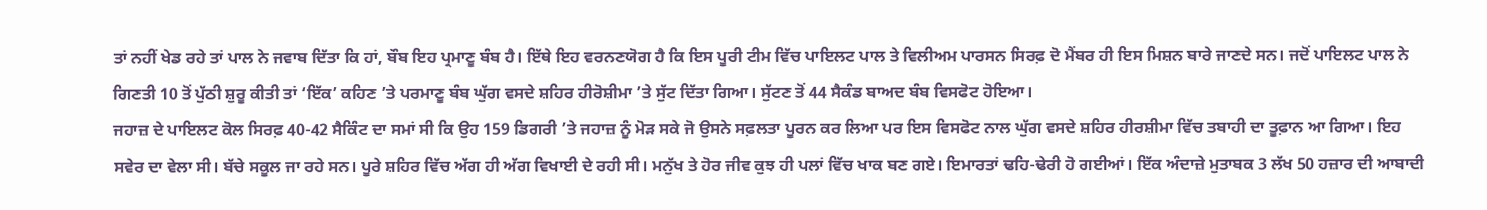ਤਾਂ ਨਹੀਂ ਖੇਡ ਰਹੇ ਤਾਂ ਪਾਲ ਨੇ ਜਵਾਬ ਦਿੱਤਾ ਕਿ ਹਾਂ, ਬੌਬ ਇਹ ਪ੍ਰਮਾਣੂ ਬੰਬ ਹੈ। ਇੱਥੇ ਇਹ ਵਰਨਣਯੋਗ ਹੈ ਕਿ ਇਸ ਪੂਰੀ ਟੀਮ ਵਿੱਚ ਪਾਇਲਟ ਪਾਲ ਤੇ ਵਿਲੀਅਮ ਪਾਰਸਨ ਸਿਰਫ਼ ਦੋ ਮੈਂਬਰ ਹੀ ਇਸ ਮਿਸ਼ਨ ਬਾਰੇ ਜਾਣਦੇ ਸਨ। ਜਦੋਂ ਪਾਇਲਟ ਪਾਲ ਨੇ ਗਿਣਤੀ 10 ਤੋਂ ਪੁੱਠੀ ਸ਼ੁਰੂ ਕੀਤੀ ਤਾਂ ‘ਇੱਕ’ ਕਹਿਣ ’ਤੇ ਪਰਮਾਣੂ ਬੰਬ ਘੁੱਗ ਵਸਦੇ ਸ਼ਹਿਰ ਹੀਰੋਸ਼ੀਮਾ ’ਤੇ ਸੁੱਟ ਦਿੱਤਾ ਗਿਆ। ਸੁੱਟਣ ਤੋਂ 44 ਸੈਕੰਡ ਬਾਅਦ ਬੰਬ ਵਿਸਫੋਟ ਹੋਇਆ।
ਜਹਾਜ਼ ਦੇ ਪਾਇਲਟ ਕੋਲ ਸਿਰਫ਼ 40-42 ਸੈਕਿੰਟ ਦਾ ਸਮਾਂ ਸੀ ਕਿ ਉਹ 159 ਡਿਗਰੀ ’ਤੇ ਜਹਾਜ਼ ਨੂੰ ਮੋੜ ਸਕੇ ਜੋ ਉਸਨੇ ਸਫ਼ਲਤਾ ਪੂਰਨ ਕਰ ਲਿਆ ਪਰ ਇਸ ਵਿਸਫੋਟ ਨਾਲ ਘੁੱਗ ਵਸਦੇ ਸ਼ਹਿਰ ਹੀਰਸ਼ੀਮਾ ਵਿੱਚ ਤਬਾਹੀ ਦਾ ਤੂਫ਼ਾਨ ਆ ਗਿਆ। ਇਹ ਸਵੇਰ ਦਾ ਵੇਲਾ ਸੀ। ਬੱਚੇ ਸਕੂਲ ਜਾ ਰਹੇ ਸਨ। ਪੂਰੇ ਸ਼ਹਿਰ ਵਿੱਚ ਅੱਗ ਹੀ ਅੱਗ ਵਿਖਾਈ ਦੇ ਰਹੀ ਸੀ। ਮਨੁੱਖ ਤੇ ਹੋਰ ਜੀਵ ਕੁਝ ਹੀ ਪਲਾਂ ਵਿੱਚ ਖਾਕ ਬਣ ਗਏ। ਇਮਾਰਤਾਂ ਢਹਿ-ਢੇਰੀ ਹੋ ਗਈਆਂ। ਇੱਕ ਅੰਦਾਜ਼ੇ ਮੁਤਾਬਕ 3 ਲੱਖ 50 ਹਜ਼ਾਰ ਦੀ ਆਬਾਦੀ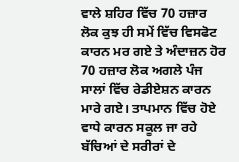ਵਾਲੇ ਸ਼ਹਿਰ ਵਿੱਚ 70 ਹਜ਼ਾਰ ਲੋਕ ਕੁਝ ਹੀ ਸਮੇਂ ਵਿੱਚ ਵਿਸਫੋਟ ਕਾਰਨ ਮਰ ਗਏ ਤੇ ਅੰਦਾਜ਼ਨ ਹੋਰ 70 ਹਜ਼ਾਰ ਲੋਕ ਅਗਲੇ ਪੰਜ ਸਾਲਾਂ ਵਿੱਚ ਰੇਡੀਏਸ਼ਨ ਕਾਰਨ ਮਾਰੇ ਗਏ। ਤਾਪਮਾਨ ਵਿੱਚ ਹੋਏ ਵਾਧੇ ਕਾਰਨ ਸਕੂਲ ਜਾ ਰਹੇ ਬੱਚਿਆਂ ਦੇ ਸਰੀਰਾਂ ਦੇ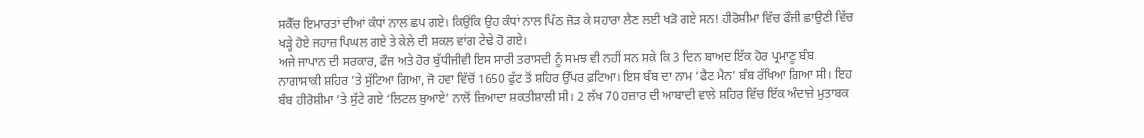ਸਕੈੱਚ ਇਮਾਰਤਾਂ ਦੀਆਂ ਕੰਧਾਂ ਨਾਲ ਛਪ ਗਏ। ਕਿਉਂਕਿ ਉਹ ਕੰਧਾਂ ਨਾਲ ਪਿੱਠ ਜੋੜ ਕੇ ਸਹਾਰਾ ਲੈਣ ਲਈ ਖੜੋ ਗਏ ਸਨ! ਹੀਰੋਸ਼ੀਮਾ ਵਿੱਚ ਫੌਜੀ ਛਾਉਣੀ ਵਿੱਚ ਖੜ੍ਹੇ ਹੋਏ ਜਹਾਜ਼ ਪਿਘਲ ਗਏ ਤੇ ਕੇਲੇ ਦੀ ਸ਼ਕਲ ਵਾਂਗ ਟੇਢੇ ਹੋ ਗਏ।
ਅਜੇ ਜਾਪਾਨ ਦੀ ਸਰਕਾਰ, ਫੌਜ ਅਤੇ ਹੋਰ ਬੁੱਧੀਜੀਵੀ ਇਸ ਸਾਰੀ ਤਰਾਸਦੀ ਨੂੰ ਸਮਝ ਵੀ ਨਹੀਂ ਸਨ ਸਕੇ ਕਿ 3 ਦਿਨ ਬਾਅਦ ਇੱਕ ਹੋਰ ਪ੍ਰਮਾਣੂ ਬੰਬ ਨਾਗਾਸਾਕੀ ਸ਼ਹਿਰ ’ਤੇ ਸੁੱਟਿਆ ਗਿਆ, ਜੋ ਹਵਾ ਵਿੱਚੋਂ 1650 ਫੁੱਟ ਤੋਂ ਸ਼ਹਿਰ ਉੱਪਰ ਫ਼ਟਿਆ। ਇਸ ਬੰਬ ਦਾ ਨਾਮ ‘ਫੈਟ ਮੈਨ’ ਬੰਬ ਰੱਖਿਆ ਗਿਆ ਸੀ। ਇਹ ਬੰਬ ਹੀਰੋਸ਼ੀਮਾ ’ਤੇ ਸੁੱਟੇ ਗਏ ‘ਲਿਟਲ ਬੁਆਏ’ ਨਾਲੋਂ ਜ਼ਿਆਦਾ ਸ਼ਕਤੀਸ਼ਾਲੀ ਸੀ। 2 ਲੱਖ 70 ਹਜ਼ਾਰ ਦੀ ਆਬਾਦੀ ਵਾਲੇ ਸ਼ਹਿਰ ਵਿੱਚ ਇੱਕ ਅੰਦਾਜ਼ੇ ਮੁਤਾਬਕ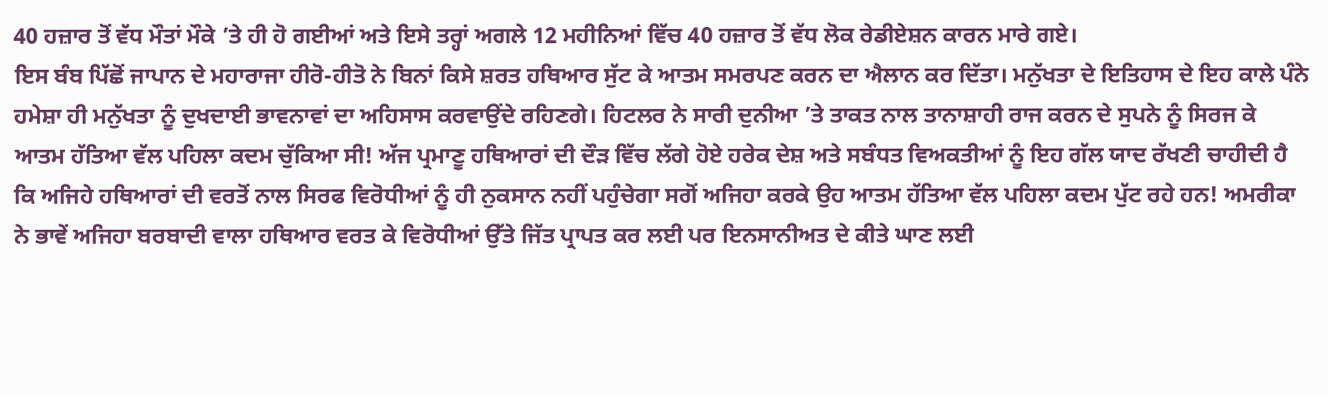40 ਹਜ਼ਾਰ ਤੋਂ ਵੱਧ ਮੌਤਾਂ ਮੌਕੇ ’ਤੇ ਹੀ ਹੋ ਗਈਆਂ ਅਤੇ ਇਸੇ ਤਰ੍ਹਾਂ ਅਗਲੇ 12 ਮਹੀਨਿਆਂ ਵਿੱਚ 40 ਹਜ਼ਾਰ ਤੋਂ ਵੱਧ ਲੋਕ ਰੇਡੀਏਸ਼ਨ ਕਾਰਨ ਮਾਰੇ ਗਏ।
ਇਸ ਬੰਬ ਪਿੱਛੋਂ ਜਾਪਾਨ ਦੇ ਮਹਾਰਾਜਾ ਹੀਰੋ-ਹੀਤੋ ਨੇ ਬਿਨਾਂ ਕਿਸੇ ਸ਼ਰਤ ਹਥਿਆਰ ਸੁੱਟ ਕੇ ਆਤਮ ਸਮਰਪਣ ਕਰਨ ਦਾ ਐਲਾਨ ਕਰ ਦਿੱਤਾ। ਮਨੁੱਖਤਾ ਦੇ ਇਤਿਹਾਸ ਦੇ ਇਹ ਕਾਲੇ ਪੰਨੇ ਹਮੇਸ਼ਾ ਹੀ ਮਨੁੱਖਤਾ ਨੂੰ ਦੁਖਦਾਈ ਭਾਵਨਾਵਾਂ ਦਾ ਅਹਿਸਾਸ ਕਰਵਾਉਂਦੇ ਰਹਿਣਗੇ। ਹਿਟਲਰ ਨੇ ਸਾਰੀ ਦੁਨੀਆ ’ਤੇ ਤਾਕਤ ਨਾਲ ਤਾਨਾਸ਼ਾਹੀ ਰਾਜ ਕਰਨ ਦੇ ਸੁਪਨੇ ਨੂੰ ਸਿਰਜ ਕੇ ਆਤਮ ਹੱਤਿਆ ਵੱਲ ਪਹਿਲਾ ਕਦਮ ਚੁੱਕਿਆ ਸੀ! ਅੱਜ ਪ੍ਰਮਾਣੂ ਹਥਿਆਰਾਂ ਦੀ ਦੌੜ ਵਿੱਚ ਲੱਗੇ ਹੋਏ ਹਰੇਕ ਦੇਸ਼ ਅਤੇ ਸਬੰਧਤ ਵਿਅਕਤੀਆਂ ਨੂੰ ਇਹ ਗੱਲ ਯਾਦ ਰੱਖਣੀ ਚਾਹੀਦੀ ਹੈ ਕਿ ਅਜਿਹੇ ਹਥਿਆਰਾਂ ਦੀ ਵਰਤੋਂ ਨਾਲ ਸਿਰਫ ਵਿਰੋਧੀਆਂ ਨੂੰ ਹੀ ਨੁਕਸਾਨ ਨਹੀਂ ਪਹੁੰਚੇਗਾ ਸਗੋਂ ਅਜਿਹਾ ਕਰਕੇ ਉਹ ਆਤਮ ਹੱਤਿਆ ਵੱਲ ਪਹਿਲਾ ਕਦਮ ਪੁੱਟ ਰਹੇ ਹਨ! ਅਮਰੀਕਾ ਨੇ ਭਾਵੇਂ ਅਜਿਹਾ ਬਰਬਾਦੀ ਵਾਲਾ ਹਥਿਆਰ ਵਰਤ ਕੇ ਵਿਰੋਧੀਆਂ ਉੱਤੇ ਜਿੱਤ ਪ੍ਰਾਪਤ ਕਰ ਲਈ ਪਰ ਇਨਸਾਨੀਅਤ ਦੇ ਕੀਤੇ ਘਾਣ ਲਈ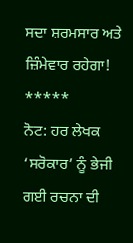ਸਦਾ ਸ਼ਰਮਸਾਰ ਅਤੇ ਜ਼ਿੰਮੇਵਾਰ ਰਹੇਗਾ!
*****
ਨੋਟ: ਹਰ ਲੇਖਕ ‘ਸਰੋਕਾਰ’ ਨੂੰ ਭੇਜੀ ਗਈ ਰਚਨਾ ਦੀ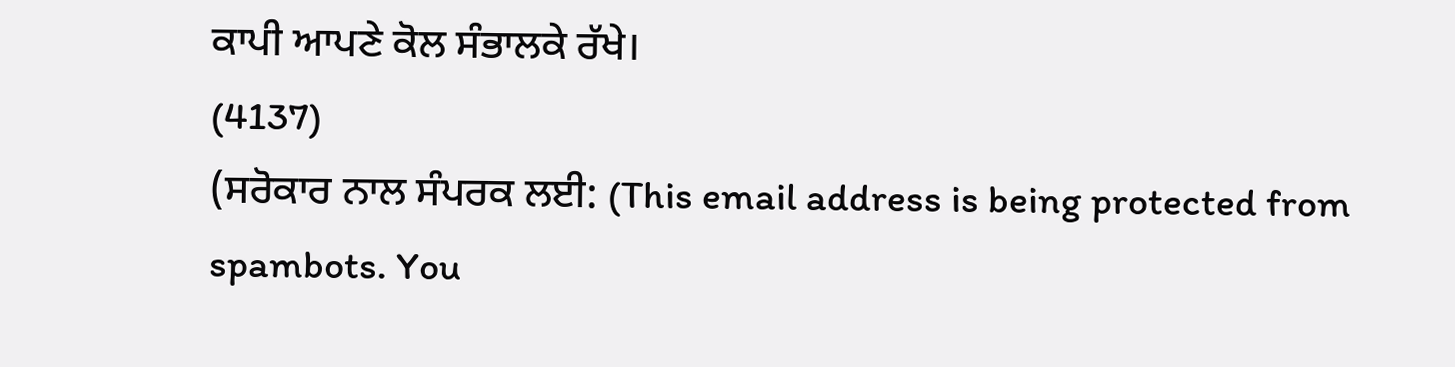ਕਾਪੀ ਆਪਣੇ ਕੋਲ ਸੰਭਾਲਕੇ ਰੱਖੇ।
(4137)
(ਸਰੋਕਾਰ ਨਾਲ ਸੰਪਰਕ ਲਈ: (This email address is being protected from spambots. You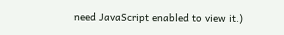need JavaScript enabled to view it.)